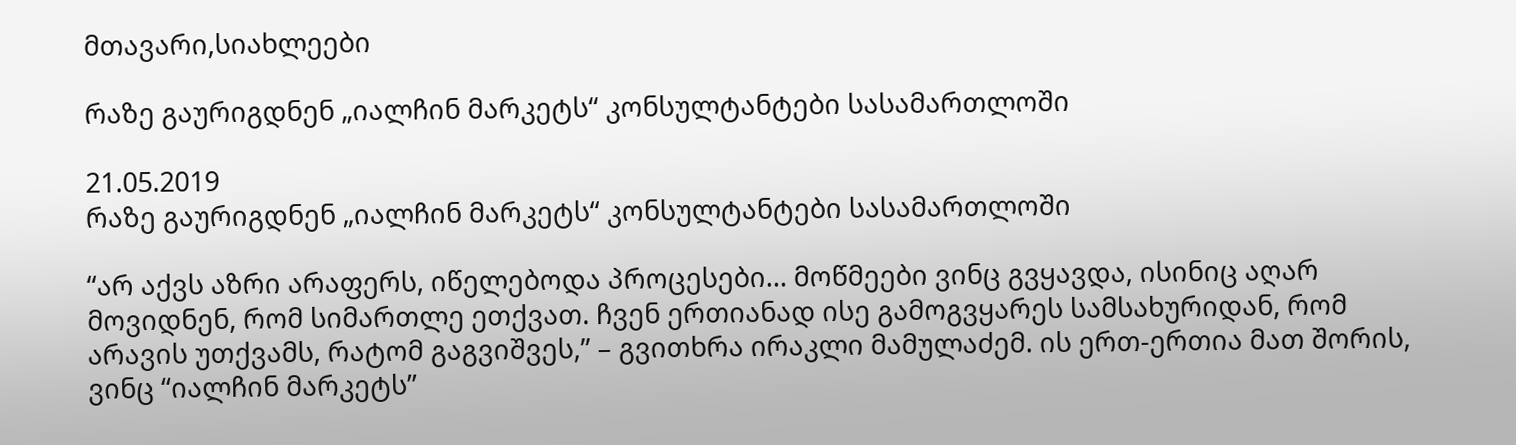მთავარი,სიახლეები

რაზე გაურიგდნენ „იალჩინ მარკეტს“ კონსულტანტები სასამართლოში

21.05.2019
რაზე გაურიგდნენ „იალჩინ მარკეტს“ კონსულტანტები სასამართლოში

“არ აქვს აზრი არაფერს, იწელებოდა პროცესები… მოწმეები ვინც გვყავდა, ისინიც აღარ მოვიდნენ, რომ სიმართლე ეთქვათ. ჩვენ ერთიანად ისე გამოგვყარეს სამსახურიდან, რომ არავის უთქვამს, რატომ გაგვიშვეს,” – გვითხრა ირაკლი მამულაძემ. ის ერთ-ერთია მათ შორის, ვინც “იალჩინ მარკეტს”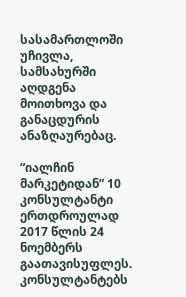სასამართლოში უჩივლა, სამსახურში აღდგენა მოითხოვა და განაცდურის ანაზღაურებაც.

“იალჩინ მარკეტიდან” 10 კონსულტანტი ერთდროულად 2017 წლის 24 ნოემბერს გაათავისუფლეს. კონსულტანტებს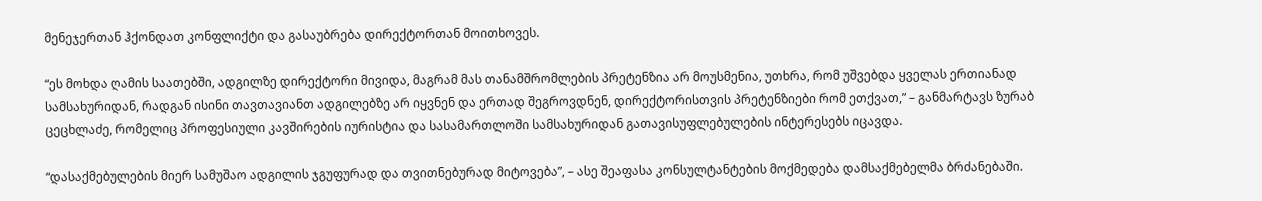მენეჯერთან ჰქონდათ კონფლიქტი და გასაუბრება დირექტორთან მოითხოვეს.

“ეს მოხდა ღამის საათებში, ადგილზე დირექტორი მივიდა, მაგრამ მას თანამშრომლების პრეტენზია არ მოუსმენია, უთხრა, რომ უშვებდა ყველას ერთიანად სამსახურიდან, რადგან ისინი თავთავიანთ ადგილებზე არ იყვნენ და ერთად შეგროვდნენ, დირექტორისთვის პრეტენზიები რომ ეთქვათ,” – განმარტავს ზურაბ ცეცხლაძე, რომელიც პროფესიული კავშირების იურისტია და სასამართლოში სამსახურიდან გათავისუფლებულების ინტერესებს იცავდა.

“დასაქმებულების მიერ სამუშაო ადგილის ჯგუფურად და თვითნებურად მიტოვება”, – ასე შეაფასა კონსულტანტების მოქმედება დამსაქმებელმა ბრძანებაში.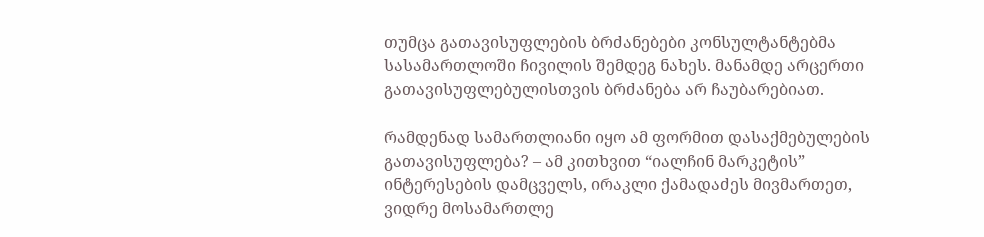თუმცა გათავისუფლების ბრძანებები კონსულტანტებმა სასამართლოში ჩივილის შემდეგ ნახეს. მანამდე არცერთი გათავისუფლებულისთვის ბრძანება არ ჩაუბარებიათ.

რამდენად სამართლიანი იყო ამ ფორმით დასაქმებულების გათავისუფლება? – ამ კითხვით “იალჩინ მარკეტის” ინტერესების დამცველს, ირაკლი ქამადაძეს მივმართეთ, ვიდრე მოსამართლე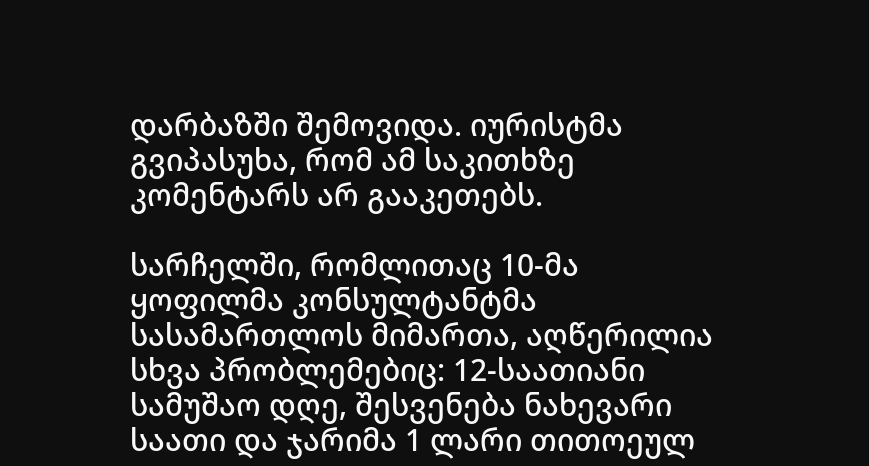დარბაზში შემოვიდა. იურისტმა გვიპასუხა, რომ ამ საკითხზე კომენტარს არ გააკეთებს.

სარჩელში, რომლითაც 10-მა ყოფილმა კონსულტანტმა სასამართლოს მიმართა, აღწერილია სხვა პრობლემებიც: 12-საათიანი სამუშაო დღე, შესვენება ნახევარი საათი და ჯარიმა 1 ლარი თითოეულ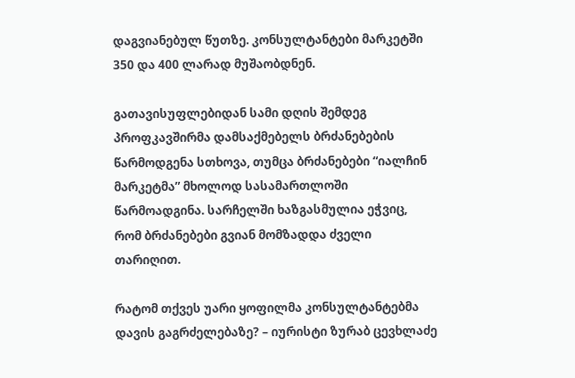დაგვიანებულ წუთზე. კონსულტანტები მარკეტში 350 და 400 ლარად მუშაობდნენ.

გათავისუფლებიდან სამი დღის შემდეგ პროფკავშირმა დამსაქმებელს ბრძანებების წარმოდგენა სთხოვა, თუმცა ბრძანებები “იალჩინ მარკეტმა” მხოლოდ სასამართლოში წარმოადგინა. სარჩელში ხაზგასმულია ეჭვიც, რომ ბრძანებები გვიან მომზადდა ძველი თარიღით.

რატომ თქვეს უარი ყოფილმა კონსულტანტებმა დავის გაგრძელებაზე? – იურისტი ზურაბ ცევხლაძე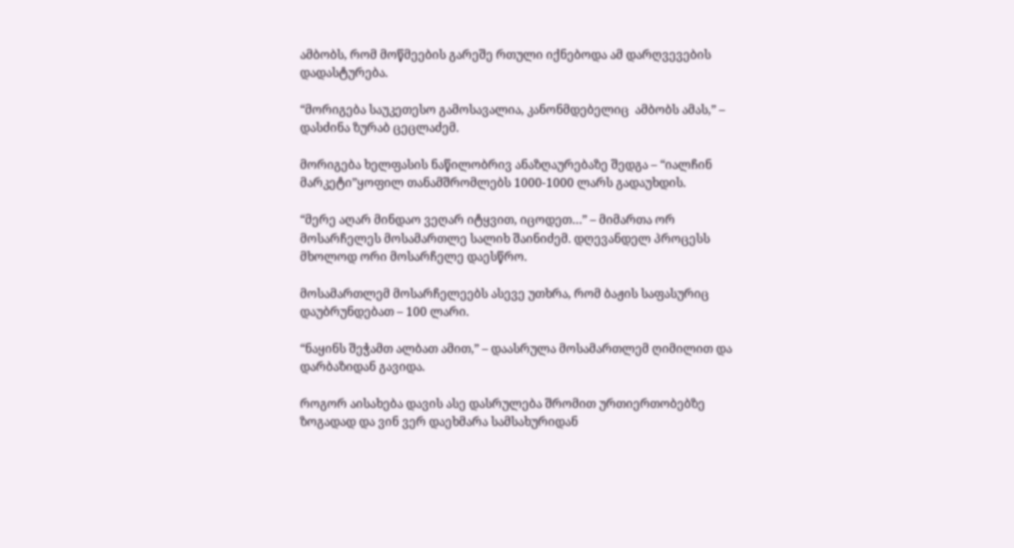ამბობს, რომ მოწმეების გარეშე რთული იქნებოდა ამ დარღვევების დადასტურება.

“მორიგება საუკეთესო გამოსავალია, კანონმდებელიც  ამბობს ამას,” – დასძინა ზურაბ ცეცლაძემ.

მორიგება ხელფასის ნაწილობრივ ანაზღაურებაზე შედგა – “იალჩინ მარკეტი”ყოფილ თანამშრომლებს 1000-1000 ლარს გადაუხდის.

“მერე აღარ მინდაო ვეღარ იტყვით, იცოდეთ…” – მიმართა ორ მოსარჩელეს მოსამართლე სალიხ შაინიძემ. დღევანდელ პროცესს მხოლოდ ორი მოსარჩელე დაესწრო.

მოსამართლემ მოსარჩელეებს ასევე უთხრა, რომ ბაჟის საფასურიც დაუბრუნდებათ – 100 ლარი.

“ნაყინს შეჭამთ ალბათ ამით,” – დაასრულა მოსამართლემ ღიმილით და დარბაზიდან გავიდა.

როგორ აისახება დავის ასე დასრულება შრომით ურთიერთობებზე ზოგადად და ვინ ვერ დაეხმარა სამსახურიდან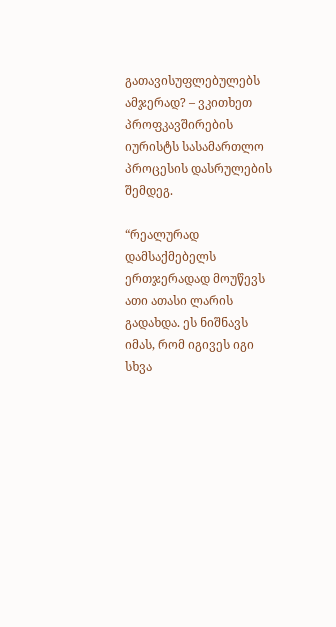გათავისუფლებულებს ამჯერად? – ვკითხეთ პროფკავშირების იურისტს სასამართლო პროცესის დასრულების შემდეგ.

“რეალურად დამსაქმებელს ერთჯერადად მოუწევს ათი ათასი ლარის გადახდა. ეს ნიშნავს იმას, რომ იგივეს იგი სხვა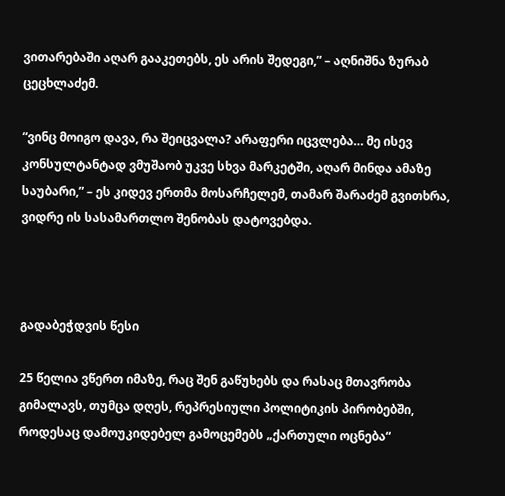ვითარებაში აღარ გააკეთებს, ეს არის შედეგი,” – აღნიშნა ზურაბ ცეცხლაძემ.

“ვინც მოიგო დავა, რა შეიცვალა? არაფერი იცვლება… მე ისევ კონსულტანტად ვმუშაობ უკვე სხვა მარკეტში, აღარ მინდა ამაზე საუბარი,” – ეს კიდევ ერთმა მოსარჩელემ, თამარ შარაძემ გვითხრა, ვიდრე ის სასამართლო შენობას დატოვებდა.



გადაბეჭდვის წესი

25 წელია ვწერთ იმაზე, რაც შენ გაწუხებს და რასაც მთავრობა გიმალავს, თუმცა დღეს, რეპრესიული პოლიტიკის პირობებში, როდესაც დამოუკიდებელ გამოცემებს „ქართული ოცნება“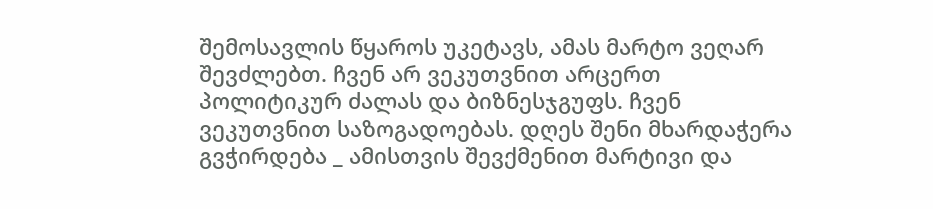შემოსავლის წყაროს უკეტავს, ამას მარტო ვეღარ შევძლებთ. ჩვენ არ ვეკუთვნით არცერთ პოლიტიკურ ძალას და ბიზნესჯგუფს. ჩვენ ვეკუთვნით საზოგადოებას. დღეს შენი მხარდაჭერა გვჭირდება _ ამისთვის შევქმენით მარტივი და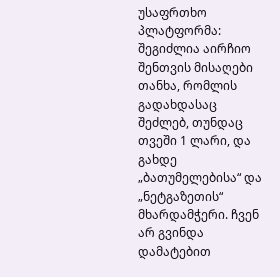უსაფრთხო პლატფორმა: შეგიძლია აირჩიო შენთვის მისაღები თანხა, რომლის გადახდასაც შეძლებ, თუნდაც თვეში 1 ლარი, და გახდე „ბათუმელებისა“ და „ნეტგაზეთის“ მხარდამჭერი. ჩვენ არ გვინდა დამატებით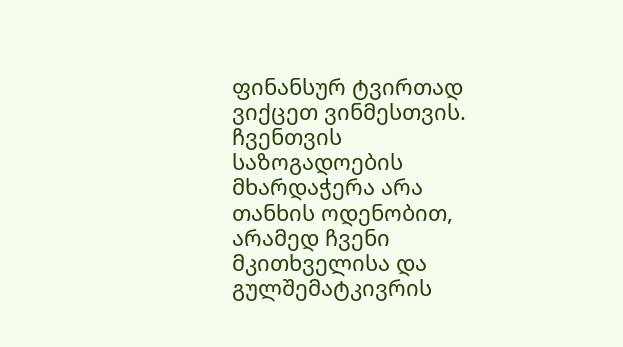ფინანსურ ტვირთად ვიქცეთ ვინმესთვის. ჩვენთვის საზოგადოების მხარდაჭერა არა თანხის ოდენობით, არამედ ჩვენი მკითხველისა და გულშემატკივრის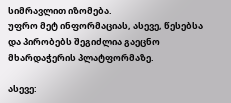სიმრავლით იზომება.
უფრო მეტ ინფორმაციას, ასევე, წესებსა და პირობებს შეგიძლია გაეცნო მხარდაჭერის პლატფორმაზე.

ასევე: